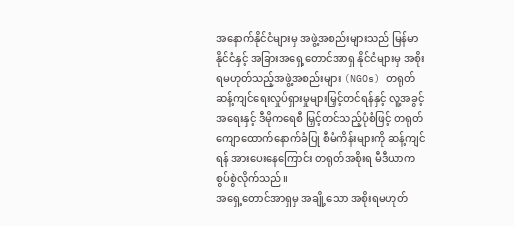အနောက်နိုင်ငံများမှ အဖွဲ့အစည်းများသည် မြန်မာနိုင်ငံနှင့် အခြားအရှေ့တောင်အာရှ နိုင်ငံများမှ အစိုးရမဟုတ်သည့်အဖွဲ့အစည်းများ (NGOs) တရုတ်ဆန့်ကျင်ရေးလှုပ်ရှားမှုများမြှင့်တင်ရန်နှင့် လူ့အခွင့်အရေးနှင့် ဒီမိုကရေစီ မြှင့်တင်သည့်ပုံစံဖြင့် တရုတ်ကျောထောက်နောက်ခံပြု စီမံကိန်းများကို ဆန့်ကျင်ရန် အားပေးနေကြောင်း တရုတ်အစိုးရ မီဒီယာက စွပ်စွဲလိုက်သည်။
အရှေ့တောင်အာရှမှ အချို့သော အစိုးရမဟုတ်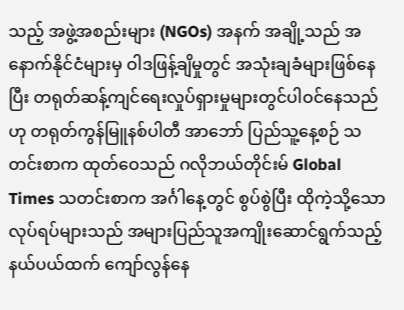သည့် အဖွဲ့အစည်းများ (NGOs) အနက် အချို့သည် အနောက်နိုင်ငံများမှ ဝါဒဖြန့်ချိမှုတွင် အသုံးချခံများဖြစ်နေပြီး တရုတ်ဆန့်ကျင်ရေးလှုပ်ရှားမှုများတွင်ပါဝင်နေသည်ဟု တရုတ်ကွန်မြူနစ်ပါတီ အာဘော် ပြည်သူ့နေ့စဉ် သတင်းစာက ထုတ်ဝေသည် ဂလိုဘယ်တိုင်းမ် Global Times သတင်းစာက အင်္ဂါနေ့တွင် စွပ်စွဲပြီး ထိုကဲ့သို့သောလုပ်ရပ်များသည် အများပြည်သူအကျိုးဆောင်ရွက်သည့် နယ်ပယ်ထက် ကျော်လွန်နေ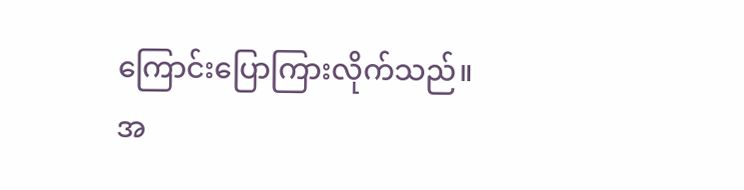ကြောင်းပြောကြားလိုက်သည်။
အ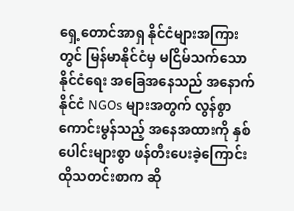ရှေ့တောင်အာရှ နိုင်ငံများအကြားတွင် မြန်မာနိုင်ငံမှ မငြိမ်သက်သော နိုင်ငံရေး အခြေအနေသည် အနောက်နိုင်ငံ NGOs များအတွက် လွန်စွာကောင်းမွန်သည့် အနေအထားကို နှစ်ပေါင်းများစွာ ဖန်တီးပေးခဲ့ကြောင်း ထိုသတင်းစာက ဆို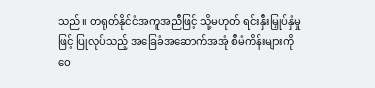သည်။ တရုတ်နိုင်ငံအကူအညီဖြင့် သို့မဟုတ် ရင်းနှီးမြှုပ်နှံမှုဖြင့် ပြုလုပ်သည့် အခြေခံအဆောက်အအုံ စီမံကိန်းများကို ဝေ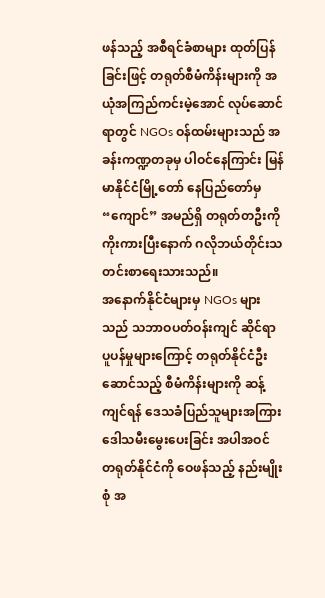ဖန်သည့် အစီရင်ခံစာများ ထုတ်ပြန်ခြင်းဖြင့် တရုတ်စီမံကိန်းများကို အယုံအကြည်ကင်းမဲ့အောင် လုပ်ဆောင်ရာတွင် NGOs ဝန်ထမ်းများသည် အခန်းကဏ္ဍတခုမှ ပါဝင်နေကြာင်း မြန်မာနိုင်ငံမြို့တော် နေပြည်တော်မှ “ကျောင်” အမည်ရှိ တရုတ်တဦးကို ကိုးကားပြီးနောက် ဂလိုဘယ်တိုင်းသတင်းစာရေးသားသည်။
အနောက်နိုင်ငံများမှ NGOs များသည် သဘာဝပတ်ဝန်းကျင် ဆိုင်ရာ ပူပန်မှုများကြောင့် တရုတ်နိုင်ငံဦးဆောင်သည့် စီမံကိန်းများကို ဆန့်ကျင်ရန် ဒေသခံပြည်သူများအကြား ဒေါသမီးမွေးပေးခြင်း အပါအဝင် တရုတ်နိုင်ငံကို ဝေဖန်သည့် နည်းမျိုးစုံ အ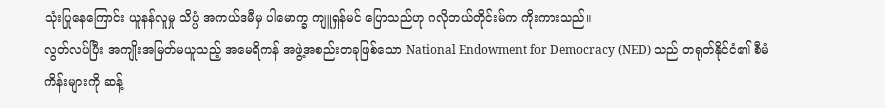သုံးပြုနေကြောင်း ယူနန်လူမှု သိပ္ပံ အကယ်ဒမီမှ ပါမောက္ခ ကျူရှန်မင် ပြောသည်ဟု ဂလိုဘယ်တိုင်းမ်က ကိုးကားသည်။
လွတ်လပ်ပြီး အကျိုးအမြတ်မယူသည့် အမေရိကန် အဖွဲ့အစည်းတခုဖြစ်သော National Endowment for Democracy (NED) သည် တရုတ်နိုင်ငံ၏ စီမံကိန်းများကို ဆန့်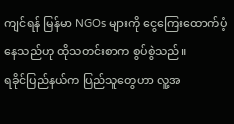ကျင်ရန် မြန်မာ NGOs များကို ငွေကြေးထောက်ပံ့နေသည်ဟု ထိုသတင်းစာက စွပ်စွဲသည်။
ရခိုင်ပြည်နယ်က ပြည်သူတွေဟာ လူ့အ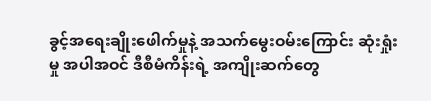ခွင့်အရေးချိုးဖေါက်မှုနဲ့ အသက်မွေးဝမ်းကြောင်း ဆုံးရှုံးမှု အပါအဝင် ဒီစီမံကိန်းရဲ့ အကျိုးဆက်တွေ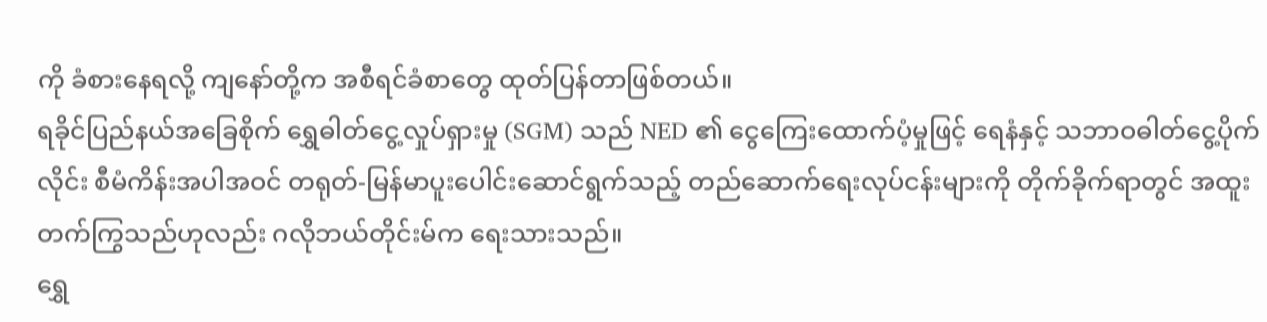ကို ခံစားနေရလို့ ကျနော်တို့က အစီရင်ခံစာတွေ ထုတ်ပြန်တာဖြစ်တယ်။
ရခိုင်ပြည်နယ်အခြေစိုက် ရွှေဓါတ်ငွေ့လှုပ်ရှားမှု (SGM) သည် NED ၏ ငွေကြေးထောက်ပံ့မှုဖြင့် ရေနံနှင့် သဘာဝဓါတ်ငွေ့ပိုက်လိုင်း စီမံကိန်းအပါအဝင် တရုတ်-မြန်မာပူးပေါင်းဆောင်ရွက်သည့် တည်ဆောက်ရေးလုပ်ငန်းများကို တိုက်ခိုက်ရာတွင် အထူးတက်ကြွသည်ဟုလည်း ဂလိုဘယ်တိုင်းမ်က ရေးသားသည်။
ရွှေ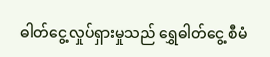ဓါတ်ငွေ့လှုပ်ရှားမှုသည် ရွှေဓါတ်ငွေ့ စီမံ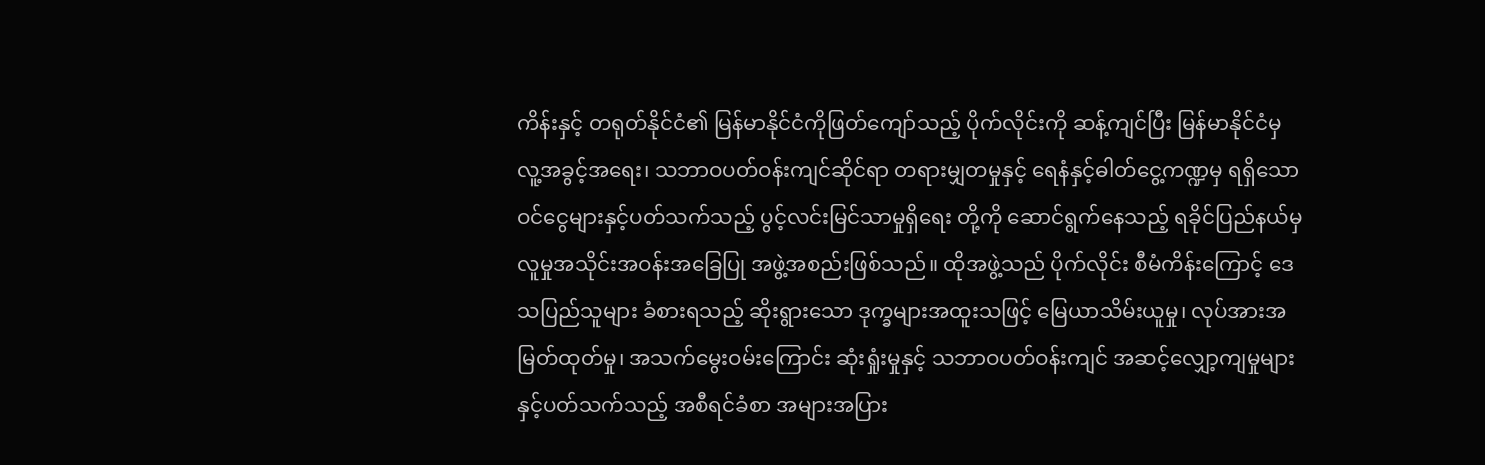ကိန်းနှင့် တရုတ်နိုင်ငံ၏ မြန်မာနိုင်ငံကိုဖြတ်ကျော်သည့် ပိုက်လိုင်းကို ဆန့်ကျင်ပြီး မြန်မာနိုင်ငံမှ လူ့အခွင့်အရေး၊ သဘာဝပတ်ဝန်းကျင်ဆိုင်ရာ တရားမျှတမှုနှင့် ရေနံနှင့်ဓါတ်ငွေ့ကဏ္ဍမှ ရရှိသော ဝင်ငွေများနှင့်ပတ်သက်သည့် ပွင့်လင်းမြင်သာမှုရှိရေး တို့ကို ဆောင်ရွက်နေသည့် ရခိုင်ပြည်နယ်မှ လူမှုအသိုင်းအဝန်းအခြေပြု အဖွဲ့အစည်းဖြစ်သည်။ ထိုအဖွဲ့သည် ပိုက်လိုင်း စီမံကိန်းကြောင့် ဒေသပြည်သူများ ခံစားရသည့် ဆိုးရွားသော ဒုက္ခများအထူးသဖြင့် မြေယာသိမ်းယူမှု၊ လုပ်အားအမြတ်ထုတ်မှု၊ အသက်မွေးဝမ်းကြောင်း ဆုံးရှုံးမှုနှင့် သဘာဝပတ်ဝန်းကျင် အဆင့်လျှော့ကျမှုများ နှင့်ပတ်သက်သည့် အစီရင်ခံစာ အများအပြား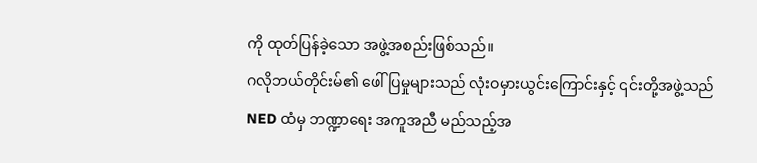ကို ထုတ်ပြန်ခဲ့သော အဖွဲ့အစည်းဖြစ်သည်။
ဂလိုဘယ်တိုင်းမ်၏ ဖေါ်ပြမှုများသည် လုံးဝမှားယွင်းကြောင်းနှင့် ၎င်းတို့အဖွဲ့သည် NED ထံမှ ဘဏ္ဍာရေး အကူအညီ မည်သည့်အ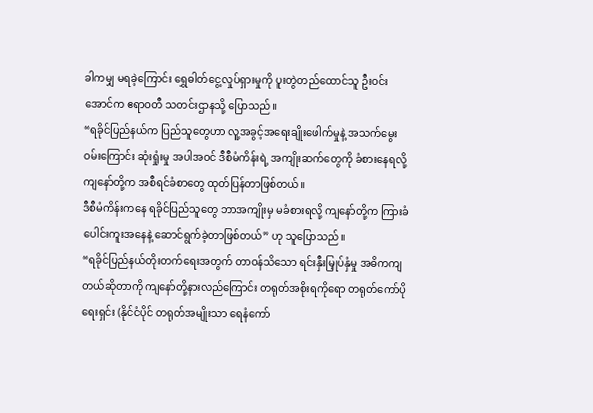ခါကမျှ မရခဲ့ကြောင်း ရွှေဓါတ်ငွေ့လှုပ်ရှားမှုကို ပူးတွဲတည်ထောင်သူ ဦးဝင်းအောင်က ဧရာဝတီ သတင်းဌာနသို့ ပြောသည်။
“ရခိုင်ပြည်နယ်က ပြည်သူတွေဟာ လူ့အခွင့်အရေးချိုးဖေါက်မှုနဲ့ အသက်မွေးဝမ်းကြောင်း ဆုံးရှုံးမှု အပါအဝင် ဒီစီမံကိန်းရဲ့ အကျိုးဆက်တွေကို ခံစားနေရလို့ ကျနော်တို့က အစီရင်ခံစာတွေ ထုတ်ပြန်တာဖြစ်တယ်။
ဒီစီမံကိန်းကနေ ရခိုင်ပြည်သူတွေ ဘာအကျိုးမှ မခံစားရလို့ ကျနော်တို့က ကြားခံပေါင်းကူးအနေနဲ့ ဆောင်ရွက်ခဲ့တာဖြစ်တယ်” ဟု သူပြောသည်။
“ရခိုင်ပြည်နယ်တိုးတက်ရေးအတွက် တာဝန်သိသော ရင်းနှီးမြှုပ်နှံမှု အဓိကကျတယ်ဆိုတာကို ကျနော်တို့နားလည်ကြောင်း တရုတ်အစိုးရကိုရော တရုတ်ကော်ပိုရေးရှင်း (နိုင်ငံပိုင် တရုတ်အမျိုးသာ ရေနံကော်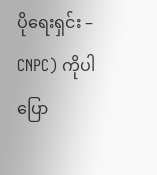ပိုရေးရှင်း – CNPC) ကိုပါပြော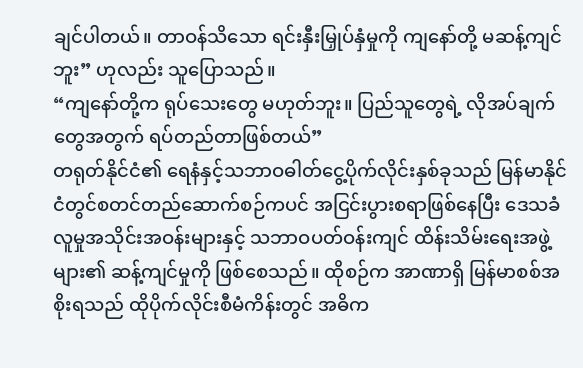ချင်ပါတယ်။ တာဝန်သိသော ရင်းနှီးမြှုပ်နှံမှုကို ကျနော်တို့ မဆန့်ကျင်ဘူး” ဟုလည်း သူပြောသည်။
“ကျနော်တို့က ရုပ်သေးတွေ မဟုတ်ဘူး။ ပြည်သူတွေရဲ့ လိုအပ်ချက်တွေအတွက် ရပ်တည်တာဖြစ်တယ်”
တရုတ်နိုင်ငံ၏ ရေနံနှင့်သဘာဝဓါတ်ငွေ့ပိုက်လိုင်းနှစ်ခုသည် မြန်မာနိုင်ငံတွင်စတင်တည်ဆောက်စဉ်ကပင် အငြင်းပွားစရာဖြစ်နေပြီး ဒေသခံလူမှုအသိုင်းအဝန်းများနှင့် သဘာဝပတ်ဝန်းကျင် ထိန်းသိမ်းရေးအဖွဲ့များ၏ ဆန့်ကျင်မှုကို ဖြစ်စေသည်။ ထိုစဉ်က အာဏာရှိ မြန်မာစစ်အစိုးရသည် ထိုပိုက်လိုင်းစီမံကိန်းတွင် အဓိက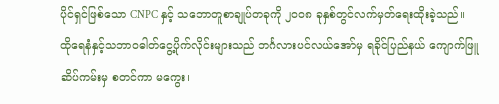ပိုင်ရှင်ဖြစ်သော CNPC နှင့် သဘောတူစာချုပ်တခုကို ၂၀၀၈ ခုနှစ်တွင်လက်မှတ်ရေးထိုးခဲ့သည်။
ထိုရေနံနှင့်သဘာဝဓါတ်ငွေ့ပိုက်လိုင်းများသည် ဘင်္ဂလားပင်လယ်အော်မှ ရခိုင်ပြည်နယ် ကျောက်ဖြူဆိပ်ကမ်းမှ စတင်ကာ မကွေး၊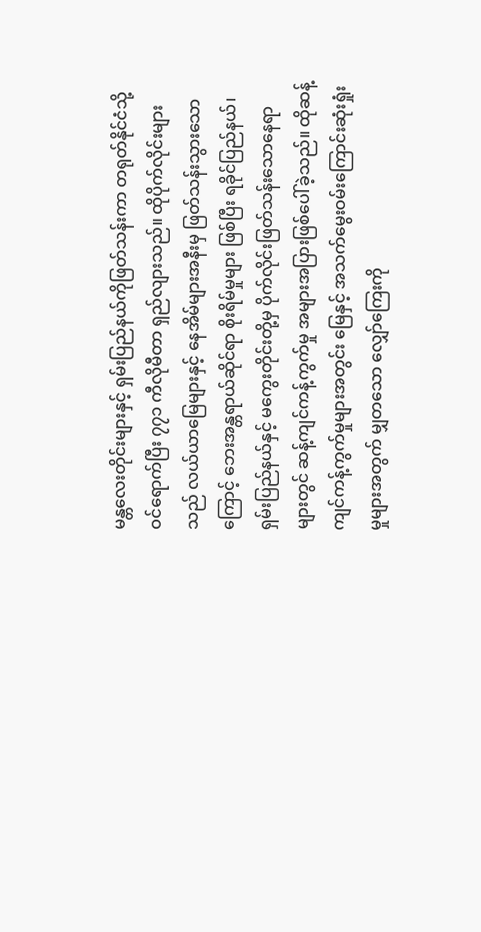မန္တလေးတိုင်းများနှင့် ရှမ်းပြည်နယ်ကိုဖြတ်သန်းကာ တရုတ်နိုင်ငံသို့ဝင်ရောက်ပြီး ၇၇၁ ကီလိုမီတာ ရှည်လျားသည်။ ထိုပိုက်လိုင်းများသည် လယ်ယာမြေများနှင့် နေအိမ်များအနီးမှ ဖြတ်သန်းသွားသောကြောင့် ဘေးအန္တရာယ်ဆိုင်ရာ စိုးရိမ်မှုများ ဖြစ်ပြီး ရခိုင်ပြည်နယ်၊ ရှမ်းပြည်နယ်နှင့် မကွေးတိုင်းတို့မှ ပိုက်လိုင်းဖြတ်သန်းသောနေရာများတွင် ဆန့်ကျင်ကန့်ကွက်မှု အများအပြားဖြစ်ပေါ်ခဲ့သည်။ ထိုဆန့်ကျင်ကန့်ကွက်မှုများအတွင်း မြေနှင့် အသက်မွေးဝမ်းကြောင်းဆုံးရှုံးမှုများအတွက် မျှတသော လျှော်ကြေးကို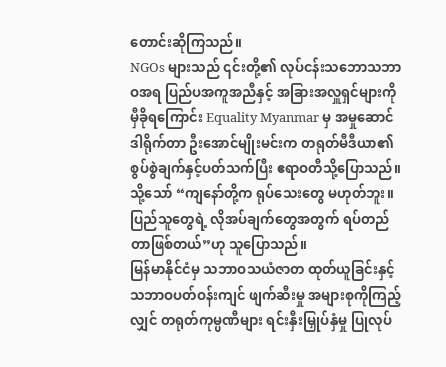တောင်းဆိုကြသည်။
NGOs များသည် ၎င်းတို့၏ လုပ်ငန်းသဘောသဘာဝအရ ပြည်ပအကူအညီနှင့် အခြားအလှူရှင်များကို မှီခိုရကြောင်း Equality Myanmar မှ အမှုဆောင်ဒါရိုက်တာ ဦးအောင်မျိုးမင်းက တရုတ်မီဒီယာ၏ စွပ်စွဲချက်နှင့်ပတ်သက်ပြီး ဧရာဝတီသို့ပြောသည်။ သို့သော် “ကျနော်တို့က ရုပ်သေးတွေ မဟုတ်ဘူး။ ပြည်သူတွေရဲ့ လိုအပ်ချက်တွေအတွက် ရပ်တည်တာဖြစ်တယ်”ဟု သူပြောသည်။
မြန်မာနိုင်ငံမှ သဘာဝသယံဇာတ ထုတ်ယူခြင်းနှင့် သဘာဝပတ်ဝန်းကျင် ဖျက်ဆီးမှု အများစုကိုကြည့်လျှင် တရုတ်ကုမ္ပဏီများ ရင်းနှီးမြှုပ်နှံမှု ပြုလုပ်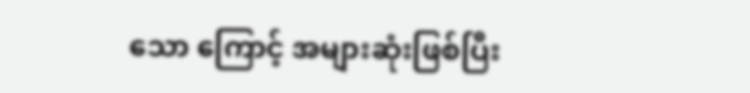သော ကြောင့် အများဆုံးဖြစ်ပြီး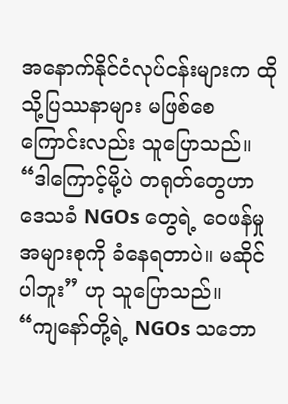အနောက်နိုင်ငံလုပ်ငန်းများက ထိုသို့ပြဿနာများ မဖြစ်စေကြောင်းလည်း သူပြောသည်။
“ဒါကြောင့်မို့ပဲ တရုတ်တွေဟာ ဒေသခံ NGOs တွေရဲ့ ဝေဖန်မှု အများစုကို ခံနေရတာပဲ။ မဆိုင်ပါဘူး” ဟု သူပြောသည်။
“ကျနော်တို့ရဲ့ NGOs သဘော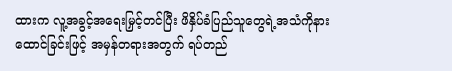ထားက လူ့အခွင့်အရေးမြှင့်တင်ပြီး ဖိနှိပ်ခံပြည်သူတွေရဲ့အသံကိုနားထောင်ခြင်းဖြင့် အမှန်တရားအတွက် ရပ်တည်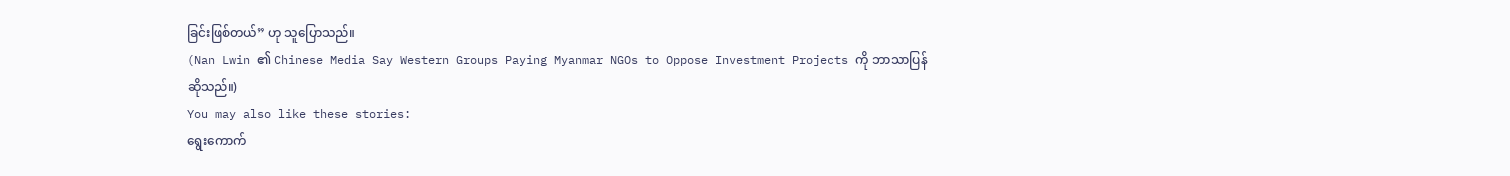ခြင်းဖြစ်တယ်” ဟု သူပြောသည်။
(Nan Lwin ၏ Chinese Media Say Western Groups Paying Myanmar NGOs to Oppose Investment Projects ကို ဘာသာပြန်ဆိုသည်။)
You may also like these stories:
ရွေးကောက်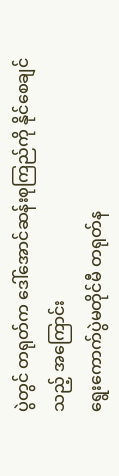ပွဲတွင် တရုတ်က ဒေါ်အောင်ဆန်းစုကြည်ကို နိုင်စေချင်သည့် အကြောင်း
ရွေးကောက်ပွဲမတိုင်မီ တရုတ်န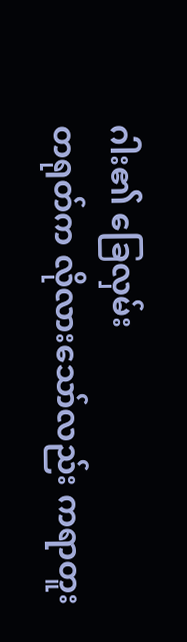ဂါး၏ ခြေလှမ်း
တရုတ်က လိုလားသော်လည်း ကရာတူး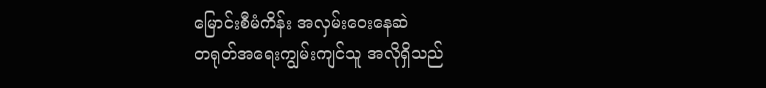မြောင်းစီမံကိန်း အလှမ်းဝေးနေဆဲ
တရုတ်အရေးကျွမ်းကျင်သူ အလိုရှိသည်